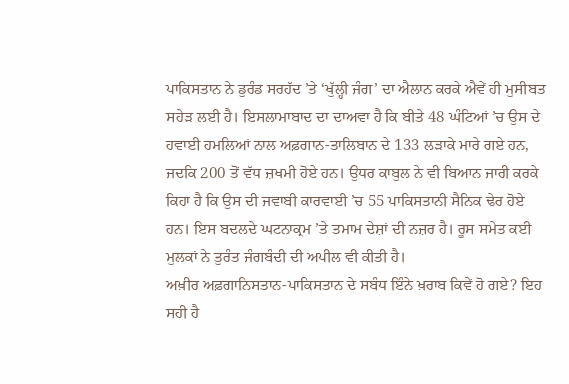ਪਾਕਿਸਤਾਨ ਨੇ ਡੁਰੰਡ ਸਰਹੱਦ ’ਤੇ ‘ਖੁੱਲ੍ਹੀ ਜੰਗ’ ਦਾ ਐਲਾਨ ਕਰਕੇ ਐਵੇਂ ਹੀ ਮੁਸੀਬਤ ਸਹੇੜ ਲਈ ਹੈ। ਇਸਲਾਮਾਬਾਦ ਦਾ ਦਾਅਵਾ ਹੈ ਕਿ ਬੀਤੇ 48 ਘੰਟਿਆਂ ’ਚ ਉਸ ਦੇ ਹਵਾਈ ਹਮਲਿਆਂ ਨਾਲ ਅਫ਼ਗਾਨ-ਤਾਲਿਬਾਨ ਦੇ 133 ਲੜਾਕੇ ਮਾਰੇ ਗਏ ਹਨ, ਜਦਕਿ 200 ਤੋਂ ਵੱਧ ਜ਼ਖਮੀ ਹੋਏ ਹਨ। ਉਧਰ ਕਾਬੁਲ ਨੇ ਵੀ ਬਿਆਨ ਜਾਰੀ ਕਰਕੇ ਕਿਹਾ ਹੈ ਕਿ ਉਸ ਦੀ ਜਵਾਬੀ ਕਾਰਵਾਈ ’ਚ 55 ਪਾਕਿਸਤਾਨੀ ਸੈਨਿਕ ਢੇਰ ਹੋਏ ਹਨ। ਇਸ ਬਦਲਦੇ ਘਟਨਾਕ੍ਰਮ ’ਤੇ ਤਮਾਮ ਦੇਸ਼ਾਂ ਦੀ ਨਜ਼ਰ ਹੈ। ਰੂਸ ਸਮੇਤ ਕਈ ਮੁਲਕਾਂ ਨੇ ਤੁਰੰਤ ਜੰਗਬੰਦੀ ਦੀ ਅਪੀਲ ਵੀ ਕੀਤੀ ਹੈ।
ਅਖ਼ੀਰ ਅਫ਼ਗਾਨਿਸਤਾਨ-ਪਾਕਿਸਤਾਨ ਦੇ ਸਬੰਧ ਇੰਨੇ ਖ਼ਰਾਬ ਕਿਵੇਂ ਹੋ ਗਏ? ਇਹ ਸਹੀ ਹੈ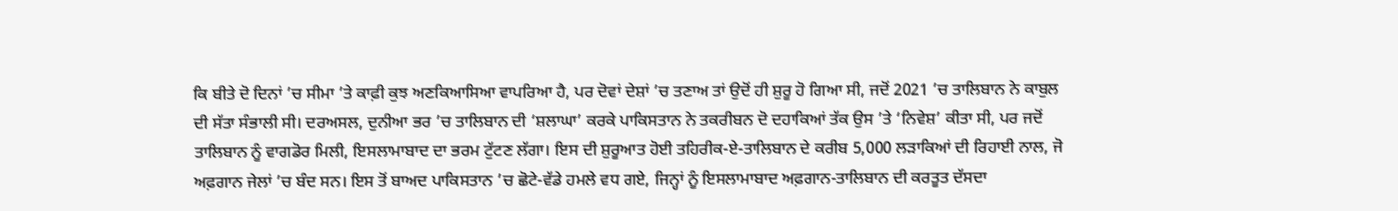ਕਿ ਬੀਤੇ ਦੋ ਦਿਨਾਂ ’ਚ ਸੀਮਾ ’ਤੇ ਕਾਫ਼ੀ ਕੁਝ ਅਣਕਿਆਸਿਆ ਵਾਪਰਿਆ ਹੈ, ਪਰ ਦੋਵਾਂ ਦੇਸ਼ਾਂ ’ਚ ਤਣਾਅ ਤਾਂ ਉਦੋਂ ਹੀ ਸ਼ੁਰੂ ਹੋ ਗਿਆ ਸੀ, ਜਦੋਂ 2021 ’ਚ ਤਾਲਿਬਾਨ ਨੇ ਕਾਬੁਲ ਦੀ ਸੱਤਾ ਸੰਭਾਲੀ ਸੀ। ਦਰਅਸਲ, ਦੁਨੀਆ ਭਰ ’ਚ ਤਾਲਿਬਾਨ ਦੀ ‘ਸ਼ਲਾਘਾ’ ਕਰਕੇ ਪਾਕਿਸਤਾਨ ਨੇ ਤਕਰੀਬਨ ਦੋ ਦਹਾਕਿਆਂ ਤੱਕ ਉਸ ’ਤੇ ‘ਨਿਵੇਸ਼’ ਕੀਤਾ ਸੀ, ਪਰ ਜਦੋਂ ਤਾਲਿਬਾਨ ਨੂੰ ਵਾਗਡੋਰ ਮਿਲੀ, ਇਸਲਾਮਾਬਾਦ ਦਾ ਭਰਮ ਟੁੱਟਣ ਲੱਗਾ। ਇਸ ਦੀ ਸ਼ੁਰੂਆਤ ਹੋਈ ਤਹਿਰੀਕ-ਏ-ਤਾਲਿਬਾਨ ਦੇ ਕਰੀਬ 5,000 ਲੜਾਕਿਆਂ ਦੀ ਰਿਹਾਈ ਨਾਲ, ਜੋ ਅਫ਼ਗਾਨ ਜੇਲਾਂ ’ਚ ਬੰਦ ਸਨ। ਇਸ ਤੋਂ ਬਾਅਦ ਪਾਕਿਸਤਾਨ ’ਚ ਛੋਟੇ-ਵੱਡੇ ਹਮਲੇ ਵਧ ਗਏ, ਜਿਨ੍ਹਾਂ ਨੂੰ ਇਸਲਾਮਾਬਾਦ ਅਫ਼ਗਾਨ-ਤਾਲਿਬਾਨ ਦੀ ਕਰਤੂਤ ਦੱਸਦਾ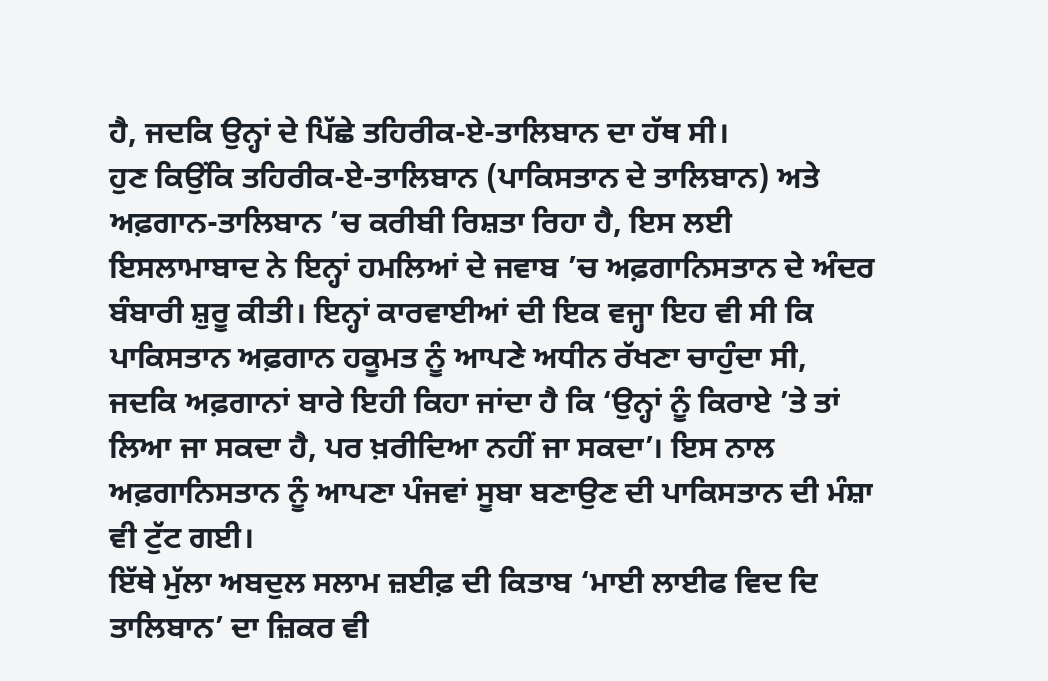ਹੈ, ਜਦਕਿ ਉਨ੍ਹਾਂ ਦੇ ਪਿੱਛੇ ਤਹਿਰੀਕ-ਏ-ਤਾਲਿਬਾਨ ਦਾ ਹੱਥ ਸੀ।
ਹੁਣ ਕਿਉਂਕਿ ਤਹਿਰੀਕ-ਏ-ਤਾਲਿਬਾਨ (ਪਾਕਿਸਤਾਨ ਦੇ ਤਾਲਿਬਾਨ) ਅਤੇ ਅਫ਼ਗਾਨ-ਤਾਲਿਬਾਨ ’ਚ ਕਰੀਬੀ ਰਿਸ਼ਤਾ ਰਿਹਾ ਹੈ, ਇਸ ਲਈ ਇਸਲਾਮਾਬਾਦ ਨੇ ਇਨ੍ਹਾਂ ਹਮਲਿਆਂ ਦੇ ਜਵਾਬ ’ਚ ਅਫ਼ਗਾਨਿਸਤਾਨ ਦੇ ਅੰਦਰ ਬੰਬਾਰੀ ਸ਼ੁਰੂ ਕੀਤੀ। ਇਨ੍ਹਾਂ ਕਾਰਵਾਈਆਂ ਦੀ ਇਕ ਵਜ੍ਹਾ ਇਹ ਵੀ ਸੀ ਕਿ ਪਾਕਿਸਤਾਨ ਅਫ਼ਗਾਨ ਹਕੂਮਤ ਨੂੰ ਆਪਣੇ ਅਧੀਨ ਰੱਖਣਾ ਚਾਹੁੰਦਾ ਸੀ, ਜਦਕਿ ਅਫ਼ਗਾਨਾਂ ਬਾਰੇ ਇਹੀ ਕਿਹਾ ਜਾਂਦਾ ਹੈ ਕਿ ‘ਉਨ੍ਹਾਂ ਨੂੰ ਕਿਰਾਏ ’ਤੇ ਤਾਂ ਲਿਆ ਜਾ ਸਕਦਾ ਹੈ, ਪਰ ਖ਼ਰੀਦਿਆ ਨਹੀਂ ਜਾ ਸਕਦਾ’। ਇਸ ਨਾਲ ਅਫ਼ਗਾਨਿਸਤਾਨ ਨੂੰ ਆਪਣਾ ਪੰਜਵਾਂ ਸੂਬਾ ਬਣਾਉਣ ਦੀ ਪਾਕਿਸਤਾਨ ਦੀ ਮੰਸ਼ਾ ਵੀ ਟੁੱਟ ਗਈ।
ਇੱਥੇ ਮੁੱਲਾ ਅਬਦੁਲ ਸਲਾਮ ਜ਼ਈਫ਼ ਦੀ ਕਿਤਾਬ ‘ਮਾਈ ਲਾਈਫ ਵਿਦ ਦਿ ਤਾਲਿਬਾਨ’ ਦਾ ਜ਼ਿਕਰ ਵੀ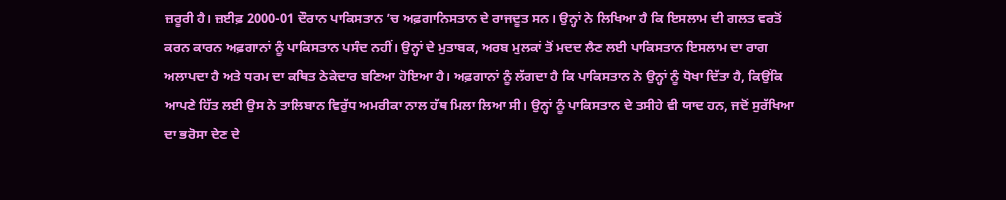ਜ਼ਰੂਰੀ ਹੈ। ਜ਼ਈਫ਼ 2000-01 ਦੌਰਾਨ ਪਾਕਿਸਤਾਨ ’ਚ ਅਫ਼ਗਾਨਿਸਤਾਨ ਦੇ ਰਾਜਦੂਤ ਸਨ। ਉਨ੍ਹਾਂ ਨੇ ਲਿਖਿਆ ਹੈ ਕਿ ਇਸਲਾਮ ਦੀ ਗਲਤ ਵਰਤੋਂ ਕਰਨ ਕਾਰਨ ਅਫ਼ਗਾਨਾਂ ਨੂੰ ਪਾਕਿਸਤਾਨ ਪਸੰਦ ਨਹੀਂ। ਉਨ੍ਹਾਂ ਦੇ ਮੁਤਾਬਕ, ਅਰਬ ਮੁਲਕਾਂ ਤੋਂ ਮਦਦ ਲੈਣ ਲਈ ਪਾਕਿਸਤਾਨ ਇਸਲਾਮ ਦਾ ਰਾਗ ਅਲਾਪਦਾ ਹੈ ਅਤੇ ਧਰਮ ਦਾ ਕਥਿਤ ਠੇਕੇਦਾਰ ਬਣਿਆ ਹੋਇਆ ਹੈ। ਅਫ਼ਗਾਨਾਂ ਨੂੰ ਲੱਗਦਾ ਹੈ ਕਿ ਪਾਕਿਸਤਾਨ ਨੇ ਉਨ੍ਹਾਂ ਨੂੰ ਧੋਖਾ ਦਿੱਤਾ ਹੈ, ਕਿਉਂਕਿ ਆਪਣੇ ਹਿੱਤ ਲਈ ਉਸ ਨੇ ਤਾਲਿਬਾਨ ਵਿਰੁੱਧ ਅਮਰੀਕਾ ਨਾਲ ਹੱਥ ਮਿਲਾ ਲਿਆ ਸੀ। ਉਨ੍ਹਾਂ ਨੂੰ ਪਾਕਿਸਤਾਨ ਦੇ ਤਸੀਹੇ ਵੀ ਯਾਦ ਹਨ, ਜਦੋਂ ਸੁਰੱਖਿਆ ਦਾ ਭਰੋਸਾ ਦੇਣ ਦੇ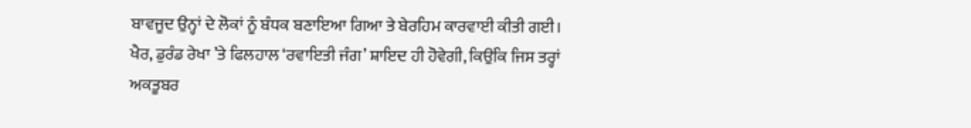ਬਾਵਜੂਦ ਉਨ੍ਹਾਂ ਦੇ ਲੋਕਾਂ ਨੂੰ ਬੰਧਕ ਬਣਾਇਆ ਗਿਆ ਤੇ ਬੇਰਹਿਮ ਕਾਰਵਾਈ ਕੀਤੀ ਗਈ।
ਖੈਰ, ਡੁਰੰਡ ਰੇਖਾ ’ਤੇ ਫਿਲਹਾਲ ‘ਰਵਾਇਤੀ ਜੰਗ’ ਸ਼ਾਇਦ ਹੀ ਹੋਵੇਗੀ, ਕਿਉਂਕਿ ਜਿਸ ਤਰ੍ਹਾਂ ਅਕਤੂਬਰ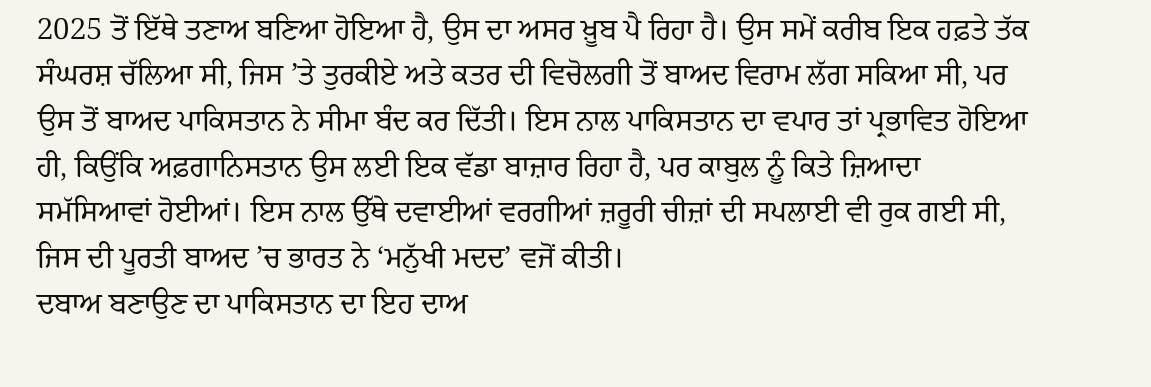2025 ਤੋਂ ਇੱਥੇ ਤਣਾਅ ਬਣਿਆ ਹੋਇਆ ਹੈ, ਉਸ ਦਾ ਅਸਰ ਖ਼ੂਬ ਪੈ ਰਿਹਾ ਹੈ। ਉਸ ਸਮੇਂ ਕਰੀਬ ਇਕ ਹਫ਼ਤੇ ਤੱਕ ਸੰਘਰਸ਼ ਚੱਲਿਆ ਸੀ, ਜਿਸ ’ਤੇ ਤੁਰਕੀਏ ਅਤੇ ਕਤਰ ਦੀ ਵਿਚੋਲਗੀ ਤੋਂ ਬਾਅਦ ਵਿਰਾਮ ਲੱਗ ਸਕਿਆ ਸੀ, ਪਰ ਉਸ ਤੋਂ ਬਾਅਦ ਪਾਕਿਸਤਾਨ ਨੇ ਸੀਮਾ ਬੰਦ ਕਰ ਦਿੱਤੀ। ਇਸ ਨਾਲ ਪਾਕਿਸਤਾਨ ਦਾ ਵਪਾਰ ਤਾਂ ਪ੍ਰਭਾਵਿਤ ਹੋਇਆ ਹੀ, ਕਿਉਂਕਿ ਅਫ਼ਗਾਨਿਸਤਾਨ ਉਸ ਲਈ ਇਕ ਵੱਡਾ ਬਾਜ਼ਾਰ ਰਿਹਾ ਹੈ, ਪਰ ਕਾਬੁਲ ਨੂੰ ਕਿਤੇ ਜ਼ਿਆਦਾ ਸਮੱਸਿਆਵਾਂ ਹੋਈਆਂ। ਇਸ ਨਾਲ ਉੱਥੇ ਦਵਾਈਆਂ ਵਰਗੀਆਂ ਜ਼ਰੂਰੀ ਚੀਜ਼ਾਂ ਦੀ ਸਪਲਾਈ ਵੀ ਰੁਕ ਗਈ ਸੀ, ਜਿਸ ਦੀ ਪੂਰਤੀ ਬਾਅਦ ’ਚ ਭਾਰਤ ਨੇ ‘ਮਨੁੱਖੀ ਮਦਦ’ ਵਜੋਂ ਕੀਤੀ।
ਦਬਾਅ ਬਣਾਉਣ ਦਾ ਪਾਕਿਸਤਾਨ ਦਾ ਇਹ ਦਾਅ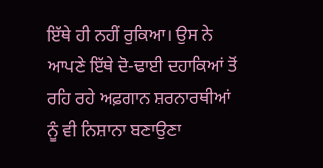ਇੱਥੇ ਹੀ ਨਹੀਂ ਰੁਕਿਆ। ਉਸ ਨੇ ਆਪਣੇ ਇੱਥੇ ਦੋ-ਢਾਈ ਦਹਾਕਿਆਂ ਤੋਂ ਰਹਿ ਰਹੇ ਅਫ਼ਗਾਨ ਸ਼ਰਨਾਰਥੀਆਂ ਨੂੰ ਵੀ ਨਿਸ਼ਾਨਾ ਬਣਾਉਣਾ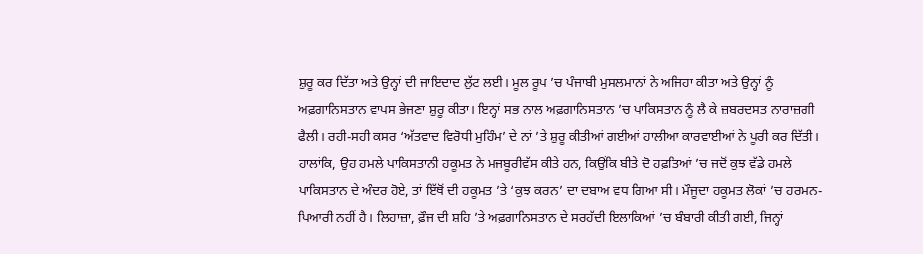ਸ਼ੁਰੂ ਕਰ ਦਿੱਤਾ ਅਤੇ ਉਨ੍ਹਾਂ ਦੀ ਜਾਇਦਾਦ ਲੁੱਟ ਲਈ। ਮੂਲ ਰੂਪ ’ਚ ਪੰਜਾਬੀ ਮੁਸਲਮਾਨਾਂ ਨੇ ਅਜਿਹਾ ਕੀਤਾ ਅਤੇ ਉਨ੍ਹਾਂ ਨੂੰ ਅਫ਼ਗਾਨਿਸਤਾਨ ਵਾਪਸ ਭੇਜਣਾ ਸ਼ੁਰੂ ਕੀਤਾ। ਇਨ੍ਹਾਂ ਸਭ ਨਾਲ ਅਫ਼ਗਾਨਿਸਤਾਨ ’ਚ ਪਾਕਿਸਤਾਨ ਨੂੰ ਲੈ ਕੇ ਜ਼ਬਰਦਸਤ ਨਾਰਾਜ਼ਗੀ ਫੈਲੀ। ਰਹੀ-ਸਹੀ ਕਸਰ ‘ਅੱਤਵਾਦ ਵਿਰੋਧੀ ਮੁਹਿੰਮ’ ਦੇ ਨਾਂ ’ਤੇ ਸ਼ੁਰੂ ਕੀਤੀਆਂ ਗਈਆਂ ਹਾਲੀਆ ਕਾਰਵਾਈਆਂ ਨੇ ਪੂਰੀ ਕਰ ਦਿੱਤੀ।
ਹਾਲਾਂਕਿ, ਉਹ ਹਮਲੇ ਪਾਕਿਸਤਾਨੀ ਹਕੂਮਤ ਨੇ ਮਜਬੂਰੀਵੱਸ ਕੀਤੇ ਹਨ, ਕਿਉਂਕਿ ਬੀਤੇ ਦੋ ਹਫ਼ਤਿਆਂ ’ਚ ਜਦੋਂ ਕੁਝ ਵੱਡੇ ਹਮਲੇ ਪਾਕਿਸਤਾਨ ਦੇ ਅੰਦਰ ਹੋਏ, ਤਾਂ ਇੱਥੋਂ ਦੀ ਹਕੂਮਤ ’ਤੇ ‘ਕੁਝ ਕਰਨ’ ਦਾ ਦਬਾਅ ਵਧ ਗਿਆ ਸੀ। ਮੌਜੂਦਾ ਹਕੂਮਤ ਲੋਕਾਂ ’ਚ ਹਰਮਨ-ਪਿਆਰੀ ਨਹੀਂ ਹੈ। ਲਿਹਾਜ਼ਾ, ਫ਼ੌਜ ਦੀ ਸ਼ਹਿ ’ਤੇ ਅਫ਼ਗਾਨਿਸਤਾਨ ਦੇ ਸਰਹੱਦੀ ਇਲਾਕਿਆਂ ’ਚ ਬੰਬਾਰੀ ਕੀਤੀ ਗਈ, ਜਿਨ੍ਹਾਂ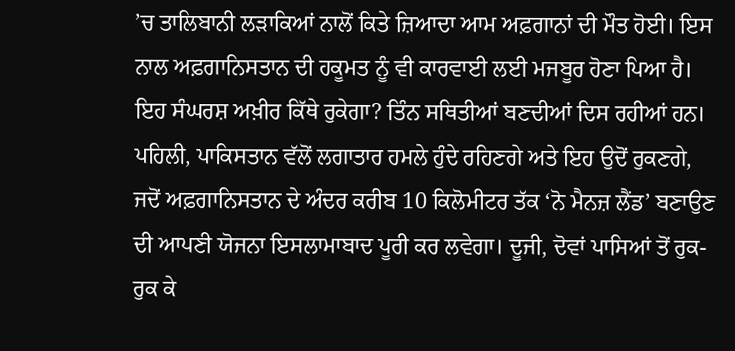’ਚ ਤਾਲਿਬਾਨੀ ਲੜਾਕਿਆਂ ਨਾਲੋਂ ਕਿਤੇ ਜ਼ਿਆਦਾ ਆਮ ਅਫ਼ਗਾਨਾਂ ਦੀ ਮੌਤ ਹੋਈ। ਇਸ ਨਾਲ ਅਫ਼ਗਾਨਿਸਤਾਨ ਦੀ ਹਕੂਮਤ ਨੂੰ ਵੀ ਕਾਰਵਾਈ ਲਈ ਮਜਬੂਰ ਹੋਣਾ ਪਿਆ ਹੈ।
ਇਹ ਸੰਘਰਸ਼ ਅਖ਼ੀਰ ਕਿੱਥੇ ਰੁਕੇਗਾ? ਤਿੰਨ ਸਥਿਤੀਆਂ ਬਣਦੀਆਂ ਦਿਸ ਰਹੀਆਂ ਹਨ। ਪਹਿਲੀ, ਪਾਕਿਸਤਾਨ ਵੱਲੋਂ ਲਗਾਤਾਰ ਹਮਲੇ ਹੁੰਦੇ ਰਹਿਣਗੇ ਅਤੇ ਇਹ ਉਦੋਂ ਰੁਕਣਗੇ, ਜਦੋਂ ਅਫ਼ਗਾਨਿਸਤਾਨ ਦੇ ਅੰਦਰ ਕਰੀਬ 10 ਕਿਲੋਮੀਟਰ ਤੱਕ ‘ਨੋ ਮੈਨਜ਼ ਲੈਂਡ’ ਬਣਾਉਣ ਦੀ ਆਪਣੀ ਯੋਜਨਾ ਇਸਲਾਮਾਬਾਦ ਪੂਰੀ ਕਰ ਲਵੇਗਾ। ਦੂਜੀ, ਦੋਵਾਂ ਪਾਸਿਆਂ ਤੋਂ ਰੁਕ-ਰੁਕ ਕੇ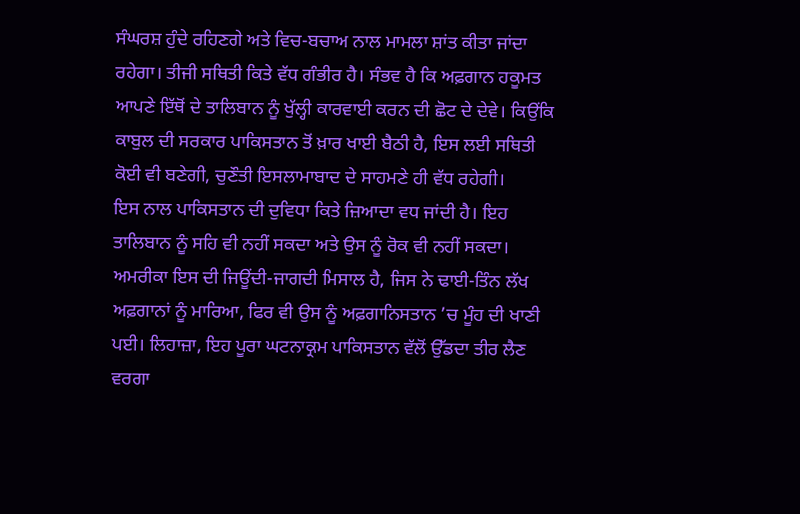ਸੰਘਰਸ਼ ਹੁੰਦੇ ਰਹਿਣਗੇ ਅਤੇ ਵਿਚ-ਬਚਾਅ ਨਾਲ ਮਾਮਲਾ ਸ਼ਾਂਤ ਕੀਤਾ ਜਾਂਦਾ ਰਹੇਗਾ। ਤੀਜੀ ਸਥਿਤੀ ਕਿਤੇ ਵੱਧ ਗੰਭੀਰ ਹੈ। ਸੰਭਵ ਹੈ ਕਿ ਅਫ਼ਗਾਨ ਹਕੂਮਤ ਆਪਣੇ ਇੱਥੋਂ ਦੇ ਤਾਲਿਬਾਨ ਨੂੰ ਖੁੱਲ੍ਹੀ ਕਾਰਵਾਈ ਕਰਨ ਦੀ ਛੋਟ ਦੇ ਦੇਵੇ। ਕਿਉਂਕਿ ਕਾਬੁਲ ਦੀ ਸਰਕਾਰ ਪਾਕਿਸਤਾਨ ਤੋਂ ਖ਼ਾਰ ਖਾਈ ਬੈਠੀ ਹੈ, ਇਸ ਲਈ ਸਥਿਤੀ ਕੋਈ ਵੀ ਬਣੇਗੀ, ਚੁਣੌਤੀ ਇਸਲਾਮਾਬਾਦ ਦੇ ਸਾਹਮਣੇ ਹੀ ਵੱਧ ਰਹੇਗੀ।
ਇਸ ਨਾਲ ਪਾਕਿਸਤਾਨ ਦੀ ਦੁਵਿਧਾ ਕਿਤੇ ਜ਼ਿਆਦਾ ਵਧ ਜਾਂਦੀ ਹੈ। ਇਹ ਤਾਲਿਬਾਨ ਨੂੰ ਸਹਿ ਵੀ ਨਹੀਂ ਸਕਦਾ ਅਤੇ ਉਸ ਨੂੰ ਰੋਕ ਵੀ ਨਹੀਂ ਸਕਦਾ। ਅਮਰੀਕਾ ਇਸ ਦੀ ਜਿਊਂਦੀ-ਜਾਗਦੀ ਮਿਸਾਲ ਹੈ, ਜਿਸ ਨੇ ਢਾਈ-ਤਿੰਨ ਲੱਖ ਅਫ਼ਗਾਨਾਂ ਨੂੰ ਮਾਰਿਆ, ਫਿਰ ਵੀ ਉਸ ਨੂੰ ਅਫ਼ਗਾਨਿਸਤਾਨ ’ਚ ਮੂੰਹ ਦੀ ਖਾਣੀ ਪਈ। ਲਿਹਾਜ਼ਾ, ਇਹ ਪੂਰਾ ਘਟਨਾਕ੍ਰਮ ਪਾਕਿਸਤਾਨ ਵੱਲੋਂ ਉੱਡਦਾ ਤੀਰ ਲੈਣ ਵਰਗਾ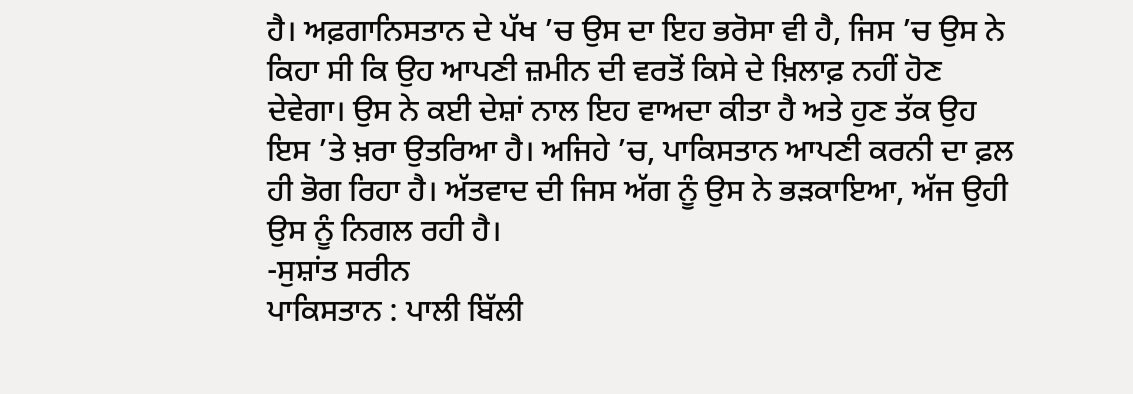ਹੈ। ਅਫ਼ਗਾਨਿਸਤਾਨ ਦੇ ਪੱਖ ’ਚ ਉਸ ਦਾ ਇਹ ਭਰੋਸਾ ਵੀ ਹੈ, ਜਿਸ ’ਚ ਉਸ ਨੇ ਕਿਹਾ ਸੀ ਕਿ ਉਹ ਆਪਣੀ ਜ਼ਮੀਨ ਦੀ ਵਰਤੋਂ ਕਿਸੇ ਦੇ ਖ਼ਿਲਾਫ਼ ਨਹੀਂ ਹੋਣ ਦੇਵੇਗਾ। ਉਸ ਨੇ ਕਈ ਦੇਸ਼ਾਂ ਨਾਲ ਇਹ ਵਾਅਦਾ ਕੀਤਾ ਹੈ ਅਤੇ ਹੁਣ ਤੱਕ ਉਹ ਇਸ ’ਤੇ ਖ਼ਰਾ ਉਤਰਿਆ ਹੈ। ਅਜਿਹੇ ’ਚ, ਪਾਕਿਸਤਾਨ ਆਪਣੀ ਕਰਨੀ ਦਾ ਫ਼ਲ ਹੀ ਭੋਗ ਰਿਹਾ ਹੈ। ਅੱਤਵਾਦ ਦੀ ਜਿਸ ਅੱਗ ਨੂੰ ਉਸ ਨੇ ਭੜਕਾਇਆ, ਅੱਜ ਉਹੀ ਉਸ ਨੂੰ ਨਿਗਲ ਰਹੀ ਹੈ।
-ਸੁਸ਼ਾਂਤ ਸਰੀਨ
ਪਾਕਿਸਤਾਨ : ਪਾਲੀ ਬਿੱਲੀ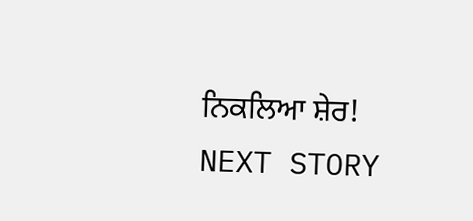ਨਿਕਲਿਆ ਸ਼ੇਰ!
NEXT STORY